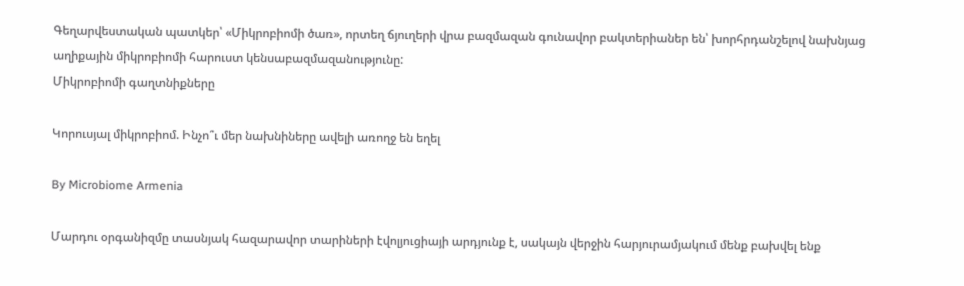Գեղարվեստական պատկեր՝ «Միկրոբիոմի ծառ», որտեղ ճյուղերի վրա բազմազան գունավոր բակտերիաներ են՝ խորհրդանշելով նախնյաց աղիքային միկրոբիոմի հարուստ կենսաբազմազանությունը:
Միկրոբիոմի գաղտնիքները

Կորուսյալ միկրոբիոմ. Ինչո՞ւ մեր նախնիները ավելի առողջ են եղել

By Microbiome Armenia

Մարդու օրգանիզմը տասնյակ հազարավոր տարիների էվոլյուցիայի արդյունք է, սակայն վերջին հարյուրամյակում մենք բախվել ենք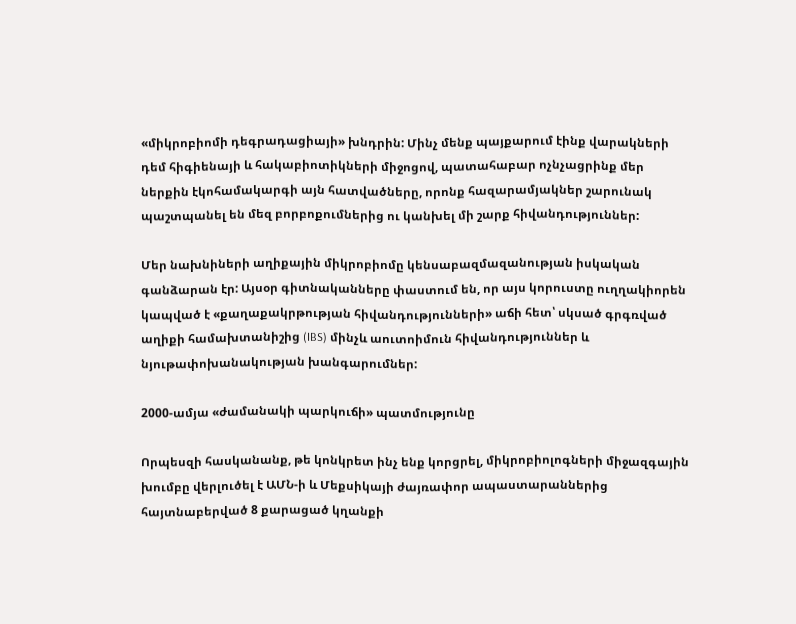«միկրոբիոմի դեգրադացիայի» խնդրին: Մինչ մենք պայքարում էինք վարակների դեմ հիգիենայի և հակաբիոտիկների միջոցով, պատահաբար ոչնչացրինք մեր ներքին էկոհամակարգի այն հատվածները, որոնք հազարամյակներ շարունակ պաշտպանել են մեզ բորբոքումներից ու կանխել մի շարք հիվանդություններ:

Մեր նախնիների աղիքային միկրոբիոմը կենսաբազմազանության իսկական գանձարան էր: Այսօր գիտնականները փաստում են, որ այս կորուստը ուղղակիորեն կապված է «քաղաքակրթության հիվանդությունների» աճի հետ՝ սկսած գրգռված աղիքի համախտանիշից (IBS) մինչև աուտոիմուն հիվանդություններ և նյութափոխանակության խանգարումներ:

2000-ամյա «ժամանակի պարկուճի» պատմությունը

Որպեսզի հասկանանք, թե կոնկրետ ինչ ենք կորցրել, միկրոբիոլոգների միջազգային խումբը վերլուծել է ԱՄՆ-ի և Մեքսիկայի ժայռափոր ապաստարաններից հայտնաբերված 8 քարացած կղանքի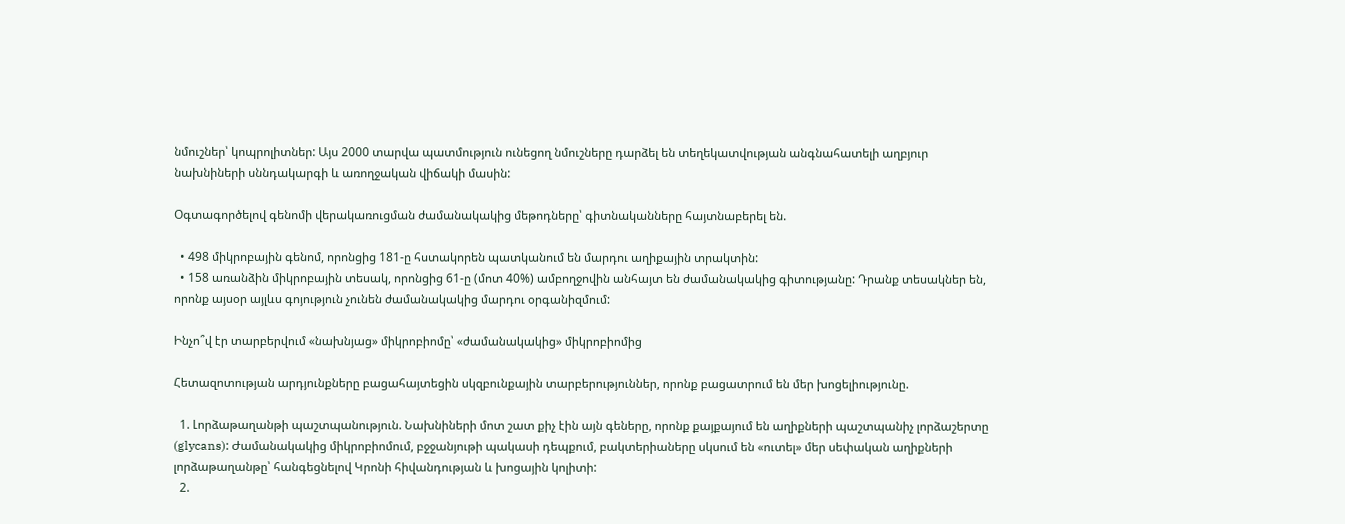նմուշներ՝ կոպրոլիտներ: Այս 2000 տարվա պատմություն ունեցող նմուշները դարձել են տեղեկատվության անգնահատելի աղբյուր նախնիների սննդակարգի և առողջական վիճակի մասին:

Օգտագործելով գենոմի վերակառուցման ժամանակակից մեթոդները՝ գիտնականները հայտնաբերել են.

  • 498 միկրոբային գենոմ, որոնցից 181-ը հստակորեն պատկանում են մարդու աղիքային տրակտին:
  • 158 առանձին միկրոբային տեսակ, որոնցից 61-ը (մոտ 40%) ամբողջովին անհայտ են ժամանակակից գիտությանը: Դրանք տեսակներ են, որոնք այսօր այլևս գոյություն չունեն ժամանակակից մարդու օրգանիզմում:

Ինչո՞վ էր տարբերվում «նախնյաց» միկրոբիոմը՝ «ժամանակակից» միկրոբիոմից

Հետազոտության արդյունքները բացահայտեցին սկզբունքային տարբերություններ, որոնք բացատրում են մեր խոցելիությունը.

  1. Լորձաթաղանթի պաշտպանություն. Նախնիների մոտ շատ քիչ էին այն գեները, որոնք քայքայում են աղիքների պաշտպանիչ լորձաշերտը (glycans): Ժամանակակից միկրոբիոմում, բջջանյութի պակասի դեպքում, բակտերիաները սկսում են «ուտել» մեր սեփական աղիքների լորձաթաղանթը՝ հանգեցնելով Կրոնի հիվանդության և խոցային կոլիտի:
  2.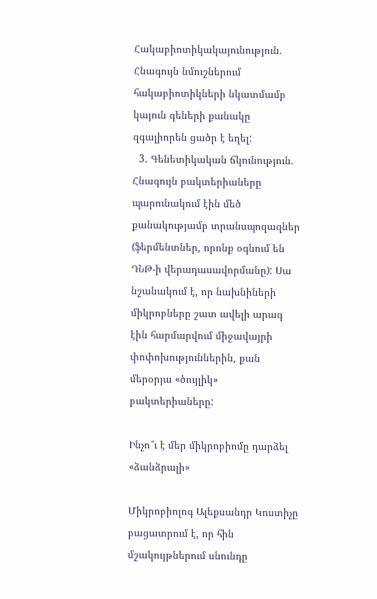Հակաբիոտիկակայունություն. Հնագույն նմուշներում հակաբիոտիկների նկատմամբ կայուն գեների քանակը զգալիորեն ցածր է եղել:
  3. Գենետիկական ճկունություն. Հնագույն բակտերիաները պարունակում էին մեծ քանակությամբ տրանսպոզազներ (ֆերմենտներ, որոնք օգնում են ԴՆԹ-ի վերադասավորմանը): Սա նշանակում է, որ նախնիների միկրոբները շատ ավելի արագ էին հարմարվում միջավայրի փոփոխություններին, քան մերօրյա «ծույլիկ» բակտերիաները:

Ինչո՞ւ է մեր միկրոբիոմը դարձել «ձանձրալի»

Միկրոբիոլոգ Ալեքսանդր Կոստիչը բացատրում է, որ հին մշակույթներում սնունդը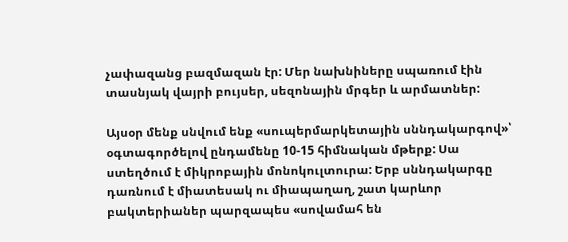չափազանց բազմազան էր: Մեր նախնիները սպառում էին տասնյակ վայրի բույսեր, սեզոնային մրգեր և արմատներ:

Այսօր մենք սնվում ենք «սուպերմարկետային սննդակարգով»՝ օգտագործելով ընդամենը 10-15 հիմնական մթերք: Սա ստեղծում է միկրոբային մոնոկուլտուրա: Երբ սննդակարգը դառնում է միատեսակ ու միապաղաղ, շատ կարևոր բակտերիաներ պարզապես «սովամահ են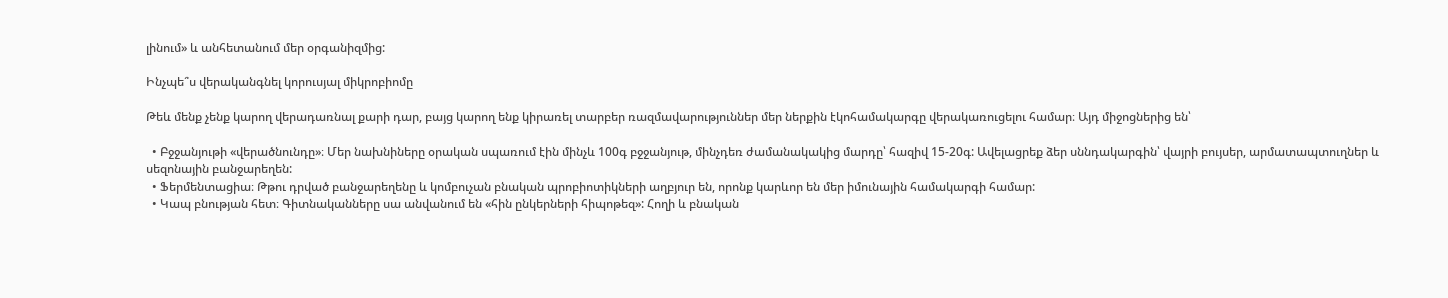լինում» և անհետանում մեր օրգանիզմից:

Ինչպե՞ս վերականգնել կորուսյալ միկրոբիոմը

Թեև մենք չենք կարող վերադառնալ քարի դար, բայց կարող ենք կիրառել տարբեր ռազմավարություններ մեր ներքին էկոհամակարգը վերակառուցելու համար։ Այդ միջոցներից են՝

  • Բջջանյութի «վերածնունդը»։ Մեր նախնիները օրական սպառում էին մինչև 100գ բջջանյութ, մինչդեռ ժամանակակից մարդը՝ հազիվ 15-20գ: Ավելացրեք ձեր սննդակարգին՝ վայրի բույսեր, արմատապտուղներ և սեզոնային բանջարեղեն:
  • Ֆերմենտացիա։ Թթու դրված բանջարեղենը և կոմբուչան բնական պրոբիոտիկների աղբյուր են, որոնք կարևոր են մեր իմունային համակարգի համար:
  • Կապ բնության հետ։ Գիտնականները սա անվանում են «հին ընկերների հիպոթեզ»: Հողի և բնական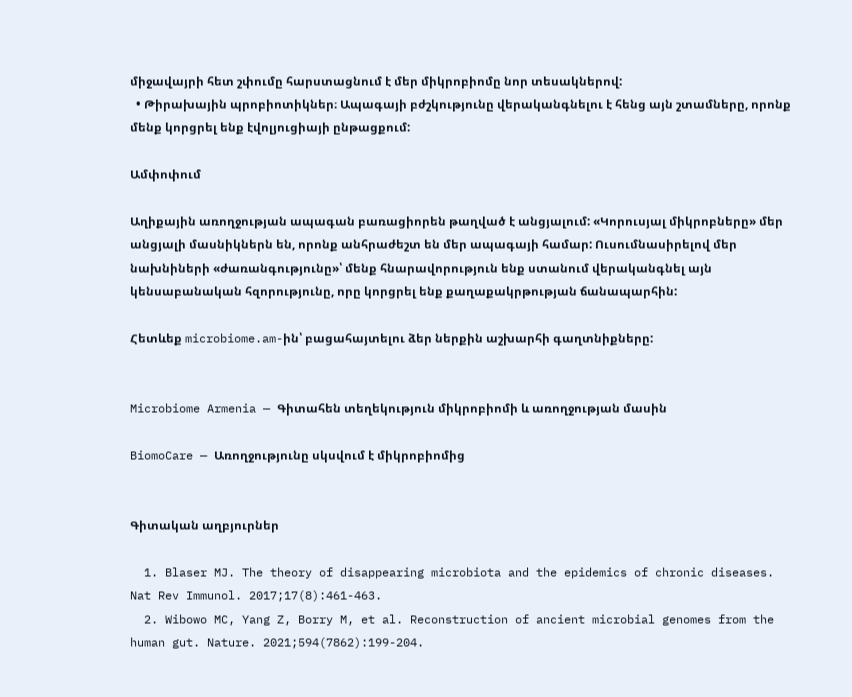միջավայրի հետ շփումը հարստացնում է մեր միկրոբիոմը նոր տեսակներով:
  • Թիրախային պրոբիոտիկներ։ Ապագայի բժշկությունը վերականգնելու է հենց այն շտամները, որոնք մենք կորցրել ենք էվոլյուցիայի ընթացքում:

Ամփոփում

Աղիքային առողջության ապագան բառացիորեն թաղված է անցյալում: «Կորուսյալ միկրոբները» մեր անցյալի մասնիկներն են, որոնք անհրաժեշտ են մեր ապագայի համար: Ուսումնասիրելով մեր նախնիների «ժառանգությունը»՝ մենք հնարավորություն ենք ստանում վերականգնել այն կենսաբանական հզորությունը, որը կորցրել ենք քաղաքակրթության ճանապարհին:

Հետևեք microbiome.am-ին՝ բացահայտելու ձեր ներքին աշխարհի գաղտնիքները:


Microbiome Armenia — Գիտահեն տեղեկություն միկրոբիոմի և առողջության մասին

BiomoCare — Առողջությունը սկսվում է միկրոբիոմից


Գիտական աղբյուրներ

  1. Blaser MJ. The theory of disappearing microbiota and the epidemics of chronic diseases. Nat Rev Immunol. 2017;17(8):461-463.
  2. Wibowo MC, Yang Z, Borry M, et al. Reconstruction of ancient microbial genomes from the human gut. Nature. 2021;594(7862):199-204.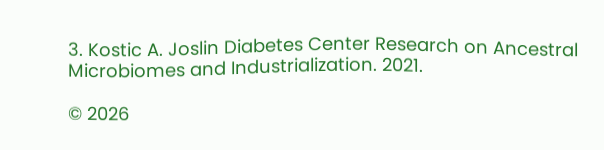3. Kostic A. Joslin Diabetes Center Research on Ancestral Microbiomes and Industrialization. 2021.

© 2026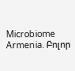Microbiome Armenia. Բոլոր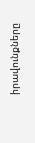իրավունքները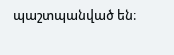պաշտպանված են։